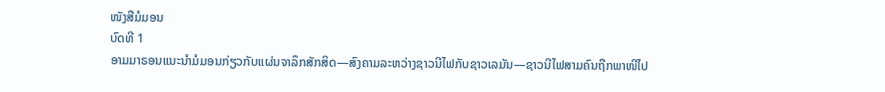ໜັງສືມໍມອນ
ບົດທີ 1
ອາມມາຣອນແນະນຳມໍມອນກ່ຽວກັບແຜ່ນຈາລຶກສັກສິດ—ສົງຄາມລະຫວ່າງຊາວນີໄຟກັບຊາວເລມັນ—ຊາວນີໄຟສາມຄົນຖືກພາໜີໄປ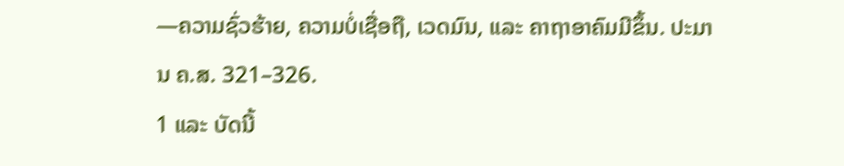—ຄວາມຊົ່ວຮ້າຍ, ຄວາມບໍ່ເຊື່ອຖື, ເວດມົນ, ແລະ ຄາຖາອາຄົມມີຂຶ້ນ. ປະມານ ຄ.ສ. 321–326.
1 ແລະ ບັດນີ້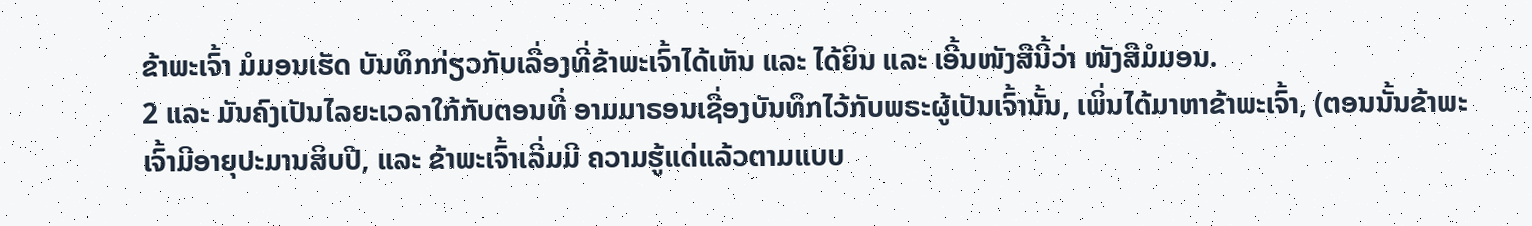ຂ້າພະເຈົ້າ ມໍມອນເຮັດ ບັນທຶກກ່ຽວກັບເລື່ອງທີ່ຂ້າພະເຈົ້າໄດ້ເຫັນ ແລະ ໄດ້ຍິນ ແລະ ເອີ້ນໜັງສືນີ້ວ່າ ໜັງສືມໍມອນ.
2 ແລະ ມັນຄົງເປັນໄລຍະເວລາໃກ້ກັບຕອນທີ່ ອາມມາຣອນເຊື່ອງບັນທຶກໄວ້ກັບພຣະຜູ້ເປັນເຈົ້ານັ້ນ, ເພິ່ນໄດ້ມາຫາຂ້າພະເຈົ້າ, (ຕອນນັ້ນຂ້າພະເຈົ້າມີອາຍຸປະມານສິບປີ, ແລະ ຂ້າພະເຈົ້າເລີ່ມມີ ຄວາມຮູ້ແດ່ແລ້ວຕາມແບບ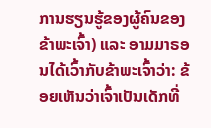ການຮຽນຮູ້ຂອງຜູ້ຄົນຂອງຂ້າພະເຈົ້າ) ແລະ ອາມມາຣອນໄດ້ເວົ້າກັບຂ້າພະເຈົ້າວ່າ: ຂ້ອຍເຫັນວ່າເຈົ້າເປັນເດັກທີ່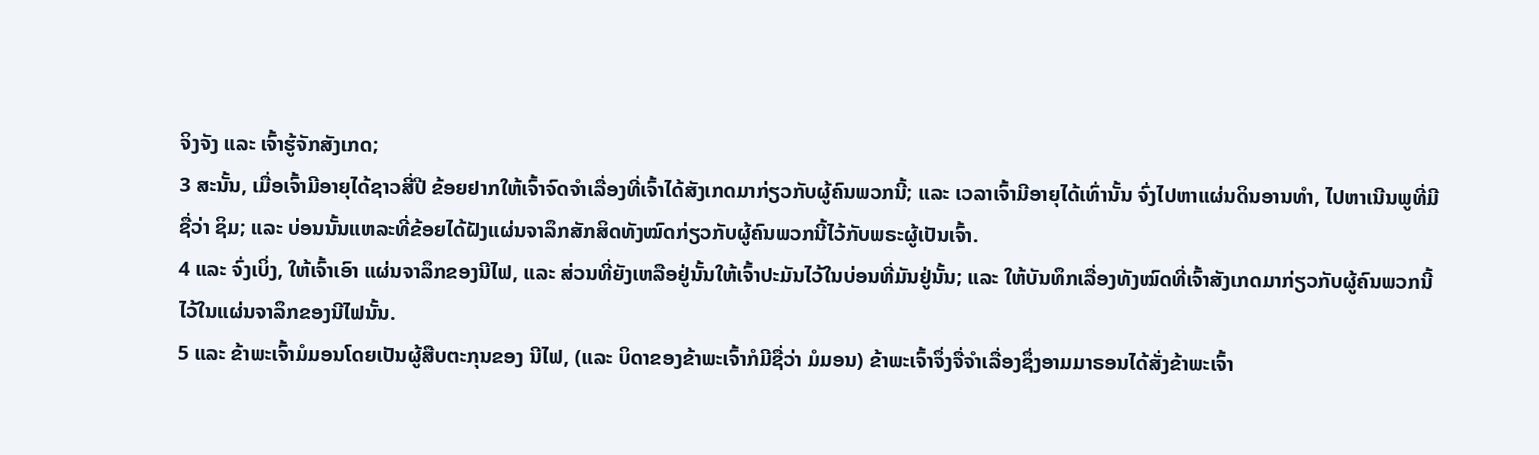ຈິງຈັງ ແລະ ເຈົ້າຮູ້ຈັກສັງເກດ;
3 ສະນັ້ນ, ເມື່ອເຈົ້າມີອາຍຸໄດ້ຊາວສີ່ປີ ຂ້ອຍຢາກໃຫ້ເຈົ້າຈົດຈຳເລື່ອງທີ່ເຈົ້າໄດ້ສັງເກດມາກ່ຽວກັບຜູ້ຄົນພວກນີ້; ແລະ ເວລາເຈົ້າມີອາຍຸໄດ້ເທົ່ານັ້ນ ຈົ່ງໄປຫາແຜ່ນດິນອານທຳ, ໄປຫາເນີນພູທີ່ມີຊື່ວ່າ ຊິມ; ແລະ ບ່ອນນັ້ນແຫລະທີ່ຂ້ອຍໄດ້ຝັງແຜ່ນຈາລຶກສັກສິດທັງໝົດກ່ຽວກັບຜູ້ຄົນພວກນີ້ໄວ້ກັບພຣະຜູ້ເປັນເຈົ້າ.
4 ແລະ ຈົ່ງເບິ່ງ, ໃຫ້ເຈົ້າເອົາ ແຜ່ນຈາລຶກຂອງນີໄຟ, ແລະ ສ່ວນທີ່ຍັງເຫລືອຢູ່ນັ້ນໃຫ້ເຈົ້າປະມັນໄວ້ໃນບ່ອນທີ່ມັນຢູ່ນັ້ນ; ແລະ ໃຫ້ບັນທຶກເລື່ອງທັງໝົດທີ່ເຈົ້າສັງເກດມາກ່ຽວກັບຜູ້ຄົນພວກນີ້ໄວ້ໃນແຜ່ນຈາລຶກຂອງນີໄຟນັ້ນ.
5 ແລະ ຂ້າພະເຈົ້າມໍມອນໂດຍເປັນຜູ້ສືບຕະກຸນຂອງ ນີໄຟ, (ແລະ ບິດາຂອງຂ້າພະເຈົ້າກໍມີຊື່ວ່າ ມໍມອນ) ຂ້າພະເຈົ້າຈຶ່ງຈື່ຈຳເລື່ອງຊຶ່ງອາມມາຣອນໄດ້ສັ່ງຂ້າພະເຈົ້າ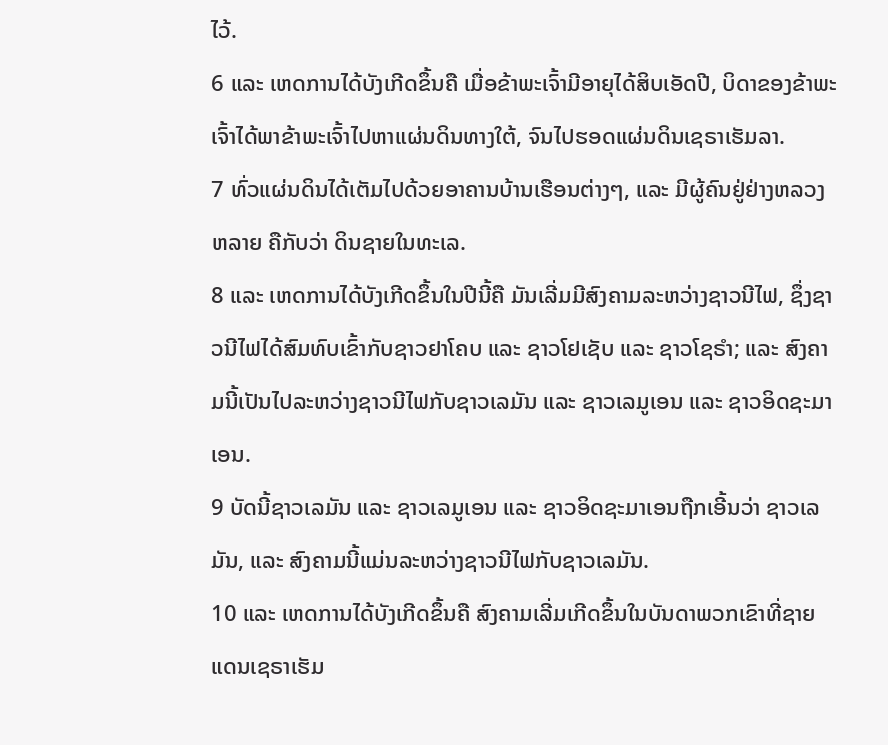ໄວ້.
6 ແລະ ເຫດການໄດ້ບັງເກີດຂຶ້ນຄື ເມື່ອຂ້າພະເຈົ້າມີອາຍຸໄດ້ສິບເອັດປີ, ບິດາຂອງຂ້າພະເຈົ້າໄດ້ພາຂ້າພະເຈົ້າໄປຫາແຜ່ນດິນທາງໃຕ້, ຈົນໄປຮອດແຜ່ນດິນເຊຣາເຮັມລາ.
7 ທົ່ວແຜ່ນດິນໄດ້ເຕັມໄປດ້ວຍອາຄານບ້ານເຮືອນຕ່າງໆ, ແລະ ມີຜູ້ຄົນຢູ່ຢ່າງຫລວງຫລາຍ ຄືກັບວ່າ ດິນຊາຍໃນທະເລ.
8 ແລະ ເຫດການໄດ້ບັງເກີດຂຶ້ນໃນປີນີ້ຄື ມັນເລີ່ມມີສົງຄາມລະຫວ່າງຊາວນີໄຟ, ຊຶ່ງຊາວນີໄຟໄດ້ສົມທົບເຂົ້າກັບຊາວຢາໂຄບ ແລະ ຊາວໂຢເຊັບ ແລະ ຊາວໂຊຣຳ; ແລະ ສົງຄາມນີ້ເປັນໄປລະຫວ່າງຊາວນີໄຟກັບຊາວເລມັນ ແລະ ຊາວເລມູເອນ ແລະ ຊາວອິດຊະມາເອນ.
9 ບັດນີ້ຊາວເລມັນ ແລະ ຊາວເລມູເອນ ແລະ ຊາວອິດຊະມາເອນຖືກເອີ້ນວ່າ ຊາວເລມັນ, ແລະ ສົງຄາມນີ້ແມ່ນລະຫວ່າງຊາວນີໄຟກັບຊາວເລມັນ.
10 ແລະ ເຫດການໄດ້ບັງເກີດຂຶ້ນຄື ສົງຄາມເລີ່ມເກີດຂຶ້ນໃນບັນດາພວກເຂົາທີ່ຊາຍແດນເຊຣາເຮັມ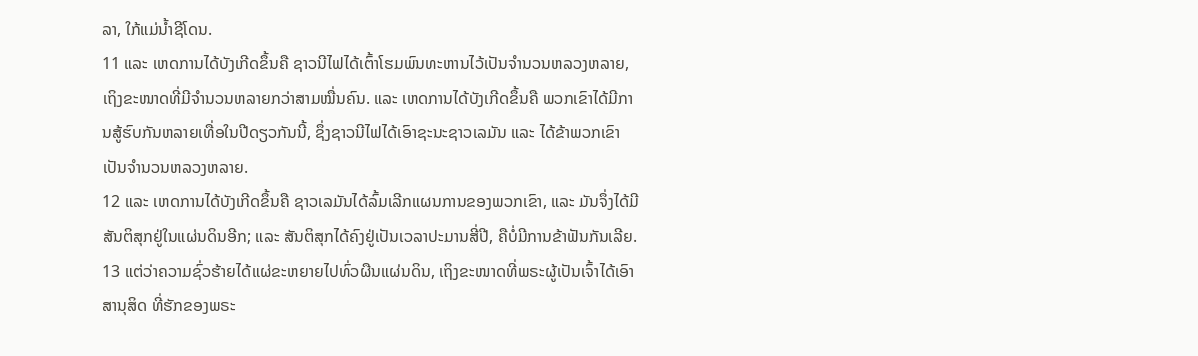ລາ, ໃກ້ແມ່ນ້ຳຊີໂດນ.
11 ແລະ ເຫດການໄດ້ບັງເກີດຂຶ້ນຄື ຊາວນີໄຟໄດ້ເຕົ້າໂຮມພົນທະຫານໄວ້ເປັນຈຳນວນຫລວງຫລາຍ, ເຖິງຂະໜາດທີ່ມີຈຳນວນຫລາຍກວ່າສາມໝື່ນຄົນ. ແລະ ເຫດການໄດ້ບັງເກີດຂຶ້ນຄື ພວກເຂົາໄດ້ມີການສູ້ຮົບກັນຫລາຍເທື່ອໃນປີດຽວກັນນີ້, ຊຶ່ງຊາວນີໄຟໄດ້ເອົາຊະນະຊາວເລມັນ ແລະ ໄດ້ຂ້າພວກເຂົາເປັນຈຳນວນຫລວງຫລາຍ.
12 ແລະ ເຫດການໄດ້ບັງເກີດຂຶ້ນຄື ຊາວເລມັນໄດ້ລົ້ມເລີກແຜນການຂອງພວກເຂົາ, ແລະ ມັນຈຶ່ງໄດ້ມີສັນຕິສຸກຢູ່ໃນແຜ່ນດິນອີກ; ແລະ ສັນຕິສຸກໄດ້ຄົງຢູ່ເປັນເວລາປະມານສີ່ປີ, ຄືບໍ່ມີການຂ້າຟັນກັນເລີຍ.
13 ແຕ່ວ່າຄວາມຊົ່ວຮ້າຍໄດ້ແຜ່ຂະຫຍາຍໄປທົ່ວຜືນແຜ່ນດິນ, ເຖິງຂະໜາດທີ່ພຣະຜູ້ເປັນເຈົ້າໄດ້ເອົາສານຸສິດ ທີ່ຮັກຂອງພຣະ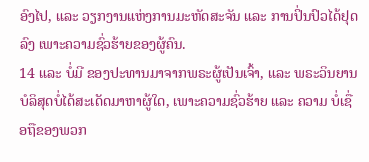ອົງໄປ, ແລະ ວຽກງານແຫ່ງການມະຫັດສະຈັນ ແລະ ການປິ່ນປົວໄດ້ຢຸດລົງ ເພາະຄວາມຊົ່ວຮ້າຍຂອງຜູ້ຄົນ.
14 ແລະ ບໍ່ມີ ຂອງປະທານມາຈາກພຣະຜູ້ເປັນເຈົ້າ, ແລະ ພຣະວິນຍານບໍລິສຸດບໍ່ໄດ້ສະເດັດມາຫາຜູ້ໃດ, ເພາະຄວາມຊົ່ວຮ້າຍ ແລະ ຄວາມ ບໍ່ເຊື່ອຖືຂອງພວກ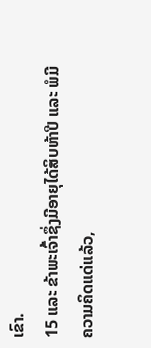ເຂົາ.
15 ແລະ ຂ້າພະເຈົ້າຊຶ່ງມີອາຍຸໄດ້ສິບຫ້າປີ ແລະ ພໍມີຄວາມຄິດແດ່ແລ້ວ,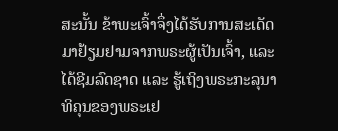ສະນັ້ນ ຂ້າພະເຈົ້າຈຶ່ງໄດ້ຮັບການສະເດັດມາຢ້ຽມຢາມຈາກພຣະຜູ້ເປັນເຈົ້າ, ແລະ ໄດ້ຊີມລົດຊາດ ແລະ ຮູ້ເຖິງພຣະກະລຸນາທິຄຸນຂອງພຣະເຢ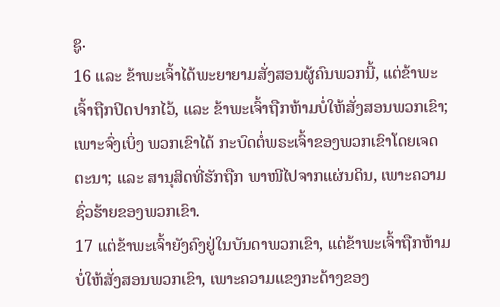ຊູ.
16 ແລະ ຂ້າພະເຈົ້າໄດ້ພະຍາຍາມສັ່ງສອນຜູ້ຄົນພວກນີ້, ແຕ່ຂ້າພະເຈົ້າຖືກປິດປາກໄວ້, ແລະ ຂ້າພະເຈົ້າຖືກຫ້າມບໍ່ໃຫ້ສັ່ງສອນພວກເຂົາ; ເພາະຈົ່ງເບິ່ງ ພວກເຂົາໄດ້ ກະບົດຕໍ່ພຣະເຈົ້າຂອງພວກເຂົາໂດຍເຈດຕະນາ; ແລະ ສານຸສິດທີ່ຮັກຖືກ ພາໜີໄປຈາກແຜ່ນດິນ, ເພາະຄວາມຊົ່ວຮ້າຍຂອງພວກເຂົາ.
17 ແຕ່ຂ້າພະເຈົ້າຍັງຄົງຢູ່ໃນບັນດາພວກເຂົາ, ແຕ່ຂ້າພະເຈົ້າຖືກຫ້າມບໍ່ໃຫ້ສັ່ງສອນພວກເຂົາ, ເພາະຄວາມແຂງກະດ້າງຂອງ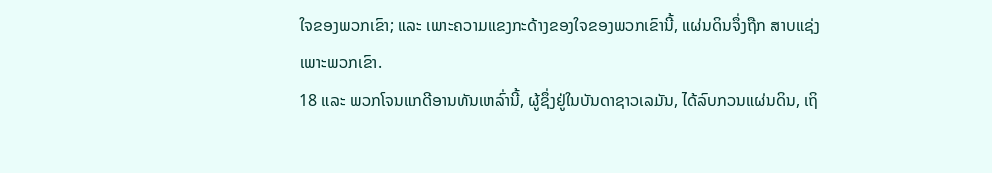ໃຈຂອງພວກເຂົາ; ແລະ ເພາະຄວາມແຂງກະດ້າງຂອງໃຈຂອງພວກເຂົານີ້, ແຜ່ນດິນຈຶ່ງຖືກ ສາບແຊ່ງເພາະພວກເຂົາ.
18 ແລະ ພວກໂຈນແກດີອານທັນເຫລົ່ານີ້, ຜູ້ຊຶ່ງຢູ່ໃນບັນດາຊາວເລມັນ, ໄດ້ລົບກວນແຜ່ນດິນ, ເຖິ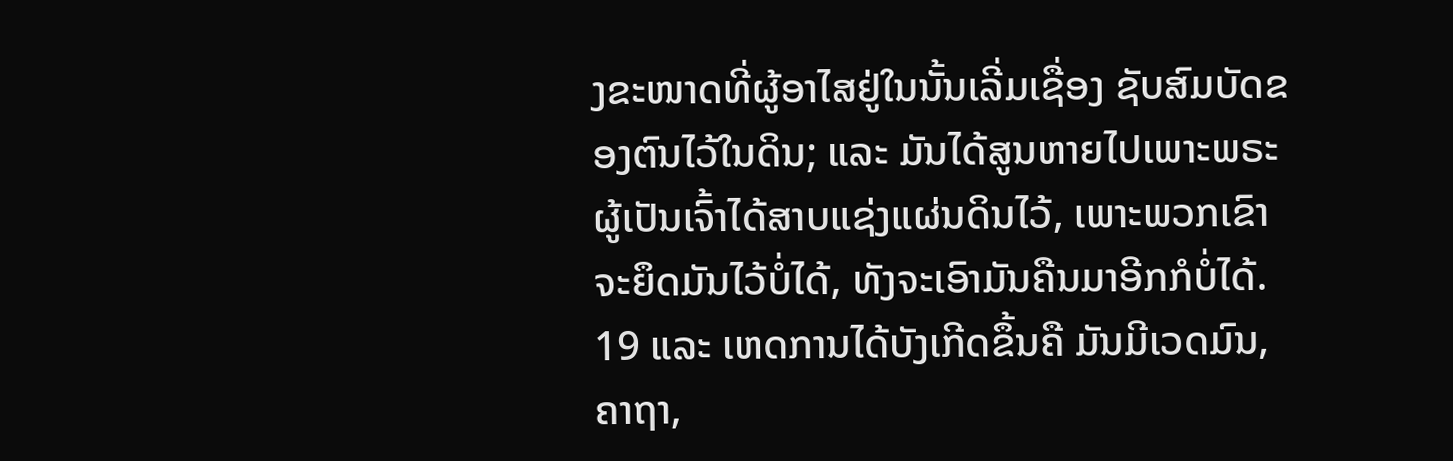ງຂະໜາດທີ່ຜູ້ອາໄສຢູ່ໃນນັ້ນເລີ່ມເຊື່ອງ ຊັບສົມບັດຂອງຕົນໄວ້ໃນດິນ; ແລະ ມັນໄດ້ສູນຫາຍໄປເພາະພຣະຜູ້ເປັນເຈົ້າໄດ້ສາບແຊ່ງແຜ່ນດິນໄວ້, ເພາະພວກເຂົາຈະຍຶດມັນໄວ້ບໍ່ໄດ້, ທັງຈະເອົາມັນຄືນມາອີກກໍບໍ່ໄດ້.
19 ແລະ ເຫດການໄດ້ບັງເກີດຂຶ້ນຄື ມັນມີເວດມົນ, ຄາຖາ,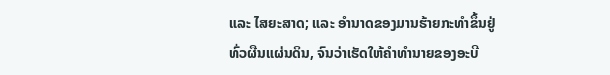ແລະ ໄສຍະສາດ; ແລະ ອຳນາດຂອງມານຮ້າຍກະທຳຂຶ້ນຢູ່ທົ່ວຜືນແຜ່ນດິນ, ຈົນວ່າເຮັດໃຫ້ຄຳທຳນາຍຂອງອະບີ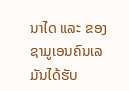ນາໄດ ແລະ ຂອງຊາມູເອນຄົນເລມັນໄດ້ຮັບ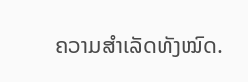ຄວາມສຳເລັດທັງໝົດ.